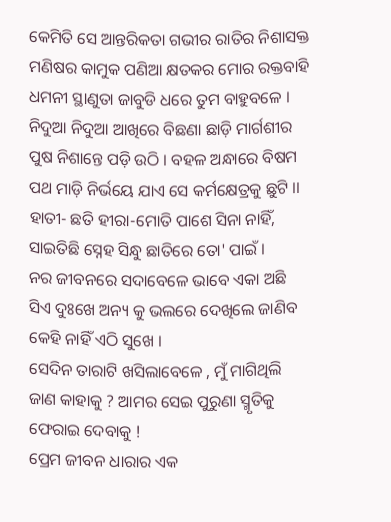କେମିତି ସେ ଆନ୍ତରିକତା ଗଭୀର ରାତିର ନିଶାସକ୍ତ ମଣିଷର କାମୁକ ପଣିଆ କ୍ଷତକର ମୋର ରକ୍ତବାହି ଧମନୀ ସ୍ଥାଣୁତା ଜାବୁଡି ଧରେ ତୁମ ବାହୁବଳେ ।
ନିଦୁଆ ନିଦୁଆ ଆଖିରେ ବିଛଣା ଛାଡ଼ି ମାର୍ଗଶୀର ପୁଷ ନିଶାନ୍ତେ ପଡ଼ି ଉଠି । ବହଳ ଅନ୍ଧାରେ ବିଷମ ପଥ ମାଡ଼ି ନିର୍ଭୟେ ଯାଏ ସେ କର୍ମକ୍ଷେତ୍ରକୁ ଛୁଟି ।।
ହାତୀ- ଛତି ହୀରା-ମୋତି ପାଶେ ସିନା ନାହିଁ, ସାଇତିଛି ସ୍ନେହ ସିନ୍ଧୁ ଛାତିରେ ତୋ' ପାଇଁ ।
ନର ଜୀବନରେ ସଦାବେଳେ ଭାବେ ଏକା ଅଛି ସିଏ ଦୁଃଖେ ଅନ୍ୟ କୁ ଭଲରେ ଦେଖିଲେ ଜାଣିବ କେହି ନାହିଁ ଏଠି ସୁଖେ ।
ସେଦିନ ତାରାଟି ଖସିଲାବେଳେ , ମୁଁ ମାଗିଥିଲି ଜାଣ କାହାକୁ ? ଆମର ସେଇ ପୁରୁଣା ସ୍ମୃତିକୁ ଫେରାଇ ଦେବାକୁ !
ପ୍ରେମ ଜୀବନ ଧାରାର ଏକ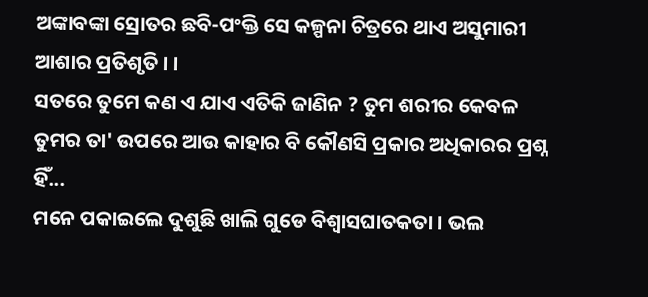ଅଙ୍କାବଙ୍କା ସ୍ରୋତର ଛବି-ପଂକ୍ତି ସେ କଳ୍ପନା ଚିତ୍ରରେ ଥାଏ ଅସୁମାରୀ ଆଶାର ପ୍ରତିଶୃତି । ।
ସତରେ ତୁମେ କଣ ଏ ଯାଏ ଏତିକି ଜାଣିନ ? ତୁମ ଶରୀର କେବଳ ତୁମର ତା' ଉପରେ ଆଉ କାହାର ବି କୌଣସି ପ୍ରକାର ଅଧିକାରର ପ୍ରଶ୍ନ ହିଁ...
ମନେ ପକାଇଲେ ଦୁଶୁଛି ଖାଲି ଗୁଡେ ବିଶ୍ୱାସଘାତକତା । ଭଲ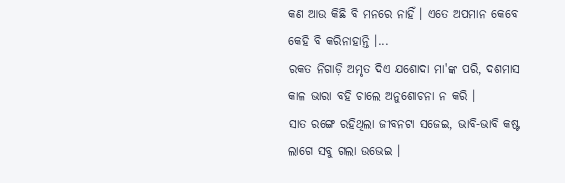କଣ ଆଉ କିଛି ବି ମନରେ ନାହିଁ । ଏତେ ଅପମାନ କେବେ କେହି ବି କରିନାହାନ୍ତି ।...
ରକତ ନିଗାଡ଼ି ଅମୃତ ଦିଏ ଯଶୋଦା ମା'ଙ୍କ ପରି, ଦଶମାସ କାଳ ଭାରା ବହି ଚାଲେ ଅନୁଶୋଚନା ନ କରି ।
ସାତ ରଙ୍ଗେ ରହିଥିଲା ଜୀବନଟା ସଜେଇ, ଭାବି-ଭାବି କଷ୍ଟ ଲାଗେ ସବୁ ଗଲା ଉଭେଇ ।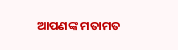ଆପଣଙ୍କ ମତାମତ